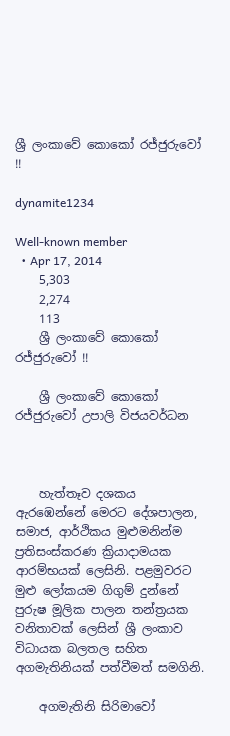ශ්‍රී ලංකාවේ කොකෝ රජ්ජුරුවෝ !!

dynamite1234

Well-known member
  • Apr 17, 2014
    5,303
    2,274
    113
    ශ්‍රී ලංකාවේ කොකෝ රජ්ජුරුවෝ !!

    ශ්‍රී ලංකාවේ කොකෝ රජ්ජුරුවෝ උපාලි විජයවර්ධන



    හැත්තෑව දශකය ඇරඹෙන්නේ මෙරට දේශපාලන, සමාජ, ආර්ථිකය මුළුමනින්ම ප්‍රතිසංස්කරණ ක්‍රියාදාමයක ආරම්භයක් ලෙසිනි. පළමුවරට මුළු ලෝකයම ගිගුම් දුන්නේ පුරුෂ මූලික පාලන තන්ත්‍රයක වනිතාවක් ලෙසින් ශ්‍රී ලංකාව විධායක බලතල සහිත අගමැතිනියක් පත්වීමත් සමගිනි.

    අගමැතිනි සිරිමාවෝ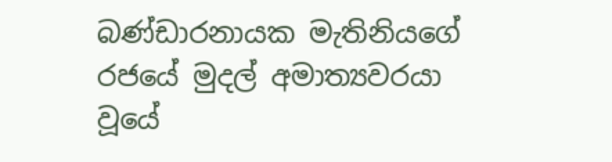බණ්ඩාරනායක මැතිනියගේ රජයේ මුදල් අමාත්‍යවරයා වූයේ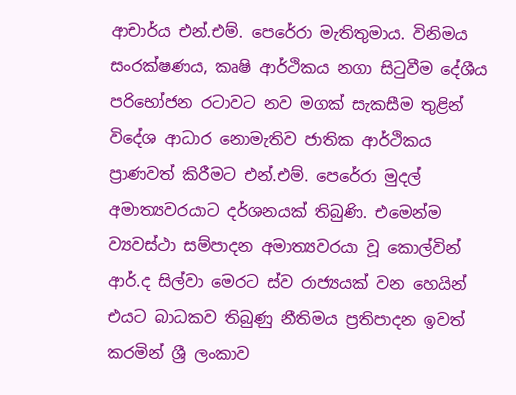ආචාර්ය එන්.එම්. පෙරේරා මැතිතුමාය. විනිමය සංරක්ෂණය, කෘෂි ආර්ථිකය නගා සිටුවීම දේශීය පරිභෝජන රටාවට නව මගක් සැකසීම තුළින් විදේශ ආධාර නොමැතිව ජාතික ආර්ථිකය ප්‍රාණවත් කිරීමට එන්.එම්. පෙරේරා මුදල් අමාත්‍යවරයාට දර්ශනයක් තිබුණි. එමෙන්ම ව්‍යවස්ථා සම්පාදන අමාත්‍යවරයා වූ කොල්වින් ආර්.ද සිල්වා මෙරට ස්ව රාජ්‍යයක් වන හෙයින් එයට බාධකව තිබුණු නීතිමය ප්‍රතිපාදන ඉවත් කරමින් ශ්‍රී ලංකාව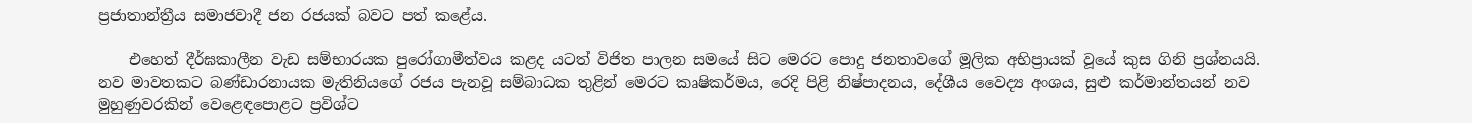ප්‍රජාතාන්ත්‍රීය සමාජවාදී ජන රජයක් බවට පත් කළේය.

    එහෙත් දීර්ඝකාලීන වැඩ සම්භාරයක පුරෝගාමීත්වය කළද යටත් විජිත පාලන සමයේ සිට මෙරට ‍පොදු ජනතාවගේ මූලික අභිප්‍රායක් වූයේ කුස ගිනි ප්‍රශ්නයයි. නව මාවතකට බණ්ඩාරනායක මැතිනියගේ රජය පැනවූ සම්බාධක තුළින් මෙරට කෘෂිකර්මය, රෙදි පිළි නිෂ්පාදනය, දේශීය වෛද්‍ය අංශය, සුළු කර්මාන්තයන් නව මුහුණුවරකින් වෙළෙඳ‍පොළට ප්‍රවිශ්ට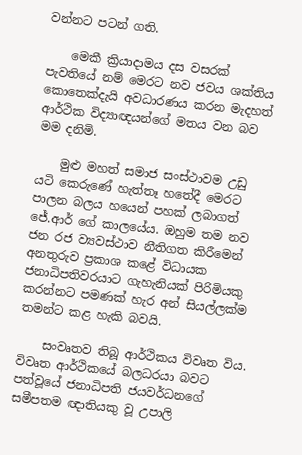වන්නට පටන් ගති.

    මෙකී ක්‍රියාදාමය දස වසරක් පැවතියේ නම් මෙරට නව ජවය ශක්තිය කොතෙක්දැයි අවධාරණය කරන මැදහත් ආර්ථික විද්‍යාඥයන්ගේ මතය වන බව මම දනිමි.

    මුළු මහත් සමාජ සංස්ථාවම උඩු යටි කෙරුණේ හැත්තෑ හතේදී මෙරට පාලන බලය හයෙන් පහක් ලබාගත් ජේ.ආර් ගේ කාලයේය. ඔහුම තම නව ජන රජ ව්‍යවස්ථාව නීතිගත කිරීමෙන් අනතුරුව ප්‍රකාශ කළේ විධායක ජනාධිපතිවරයාට ගැහැනියක් පිරිමියකු කරන්නට පමණක් හැර අන් සියල්ලක්ම තමන්ට කළ හැකි බවයි.

    සංවෘතව තිබූ ආර්ථිකය විවෘත විය. විවෘත ආර්ථිකයේ බලධරයා බවට පත්වූයේ ජනාධිපති ජයවර්ධනගේ සමීපතම ඥාතියකු වූ උපාලි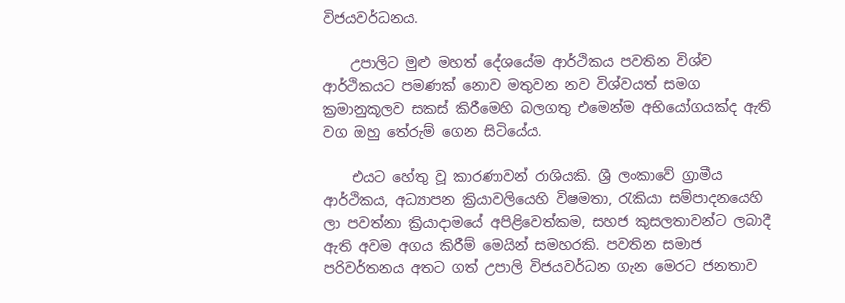විජයවර්ධනය.

    උපාලිට මුළු මහත් දේශයේම ආර්ථිකය පවතින විශ්ව ආර්ථිකයට පමණක් නොව මතුවන නව විශ්වයත් සමග ක්‍රමානුකූලව සකස් කිරීමෙහි බලගතු එමෙන්ම අභියෝගයක්ද ඇති වග ඔහු තේරුම් ගෙන සිටියේය.

    එයට හේතු වූ කාරණාවන් රාශියකි. ශ්‍රී ලංකාවේ ග්‍රාමීය ආර්ථිකය, අධ්‍යාපන ක්‍රියාවලියෙහි විෂමතා, රැකියා සම්පාදනයෙහි ලා පවත්නා ක්‍රියාදාමයේ අපිළිවෙත්කම, සහජ කුසලතාවන්ට ලබාදී ඇති අවම අගය කිරීම් මෙයින් සමහරකි. පවතින සමාජ පරිවර්තනය අතට ගත් උපාලි විජයවර්ධන ගැන මෙරට ජනතාව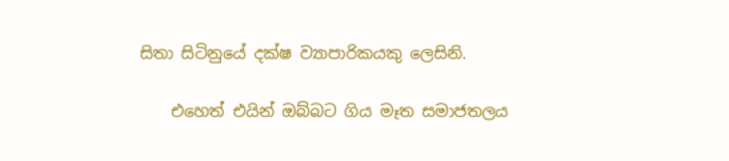සිතා සිටිනුයේ දක්ෂ ව්‍යාපාරිකයකු ලෙසිනි.

    එහෙත් එයින් ඔබ්බට ගිය මෑත සමාජතලය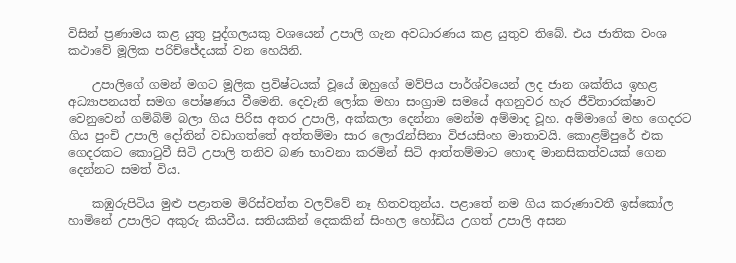විසින් ප්‍රණාමය කළ යුතු පුද්ගලයකු වශයෙන් උපාලි ගැන අවධාරණය කළ යුතුව තිබේ. එය ජාතික වංශ කථාවේ මූලික පරිච්ජේදයක් වන හෙයිනි.

    උපාලිගේ ගමන් මගට මූලික ප්‍රවිෂ්ටයක් වූයේ ඔහුගේ මව්පිය පාර්ශ්වයෙන් ලද ජාන ශක්තිය ඉහළ අධ්‍යාපනයත් සමග ‍පෝෂණය වීමෙනි. දෙවැනි ලෝක මහා සංග්‍රාම සමයේ අගනුවර හැර ජීවිතාරක්ෂාව වෙනුවෙන් ගම්බිම් බලා ගිය පිරිස අතර උපාලි, අක්කලා දෙන්නා මෙන්ම අම්මාද වූහ. අම්මාගේ මහ ගෙදරට ගිය පුංචි උපාලි දෝතින් වඩාගත්තේ අත්තම්මා සාර ලොරැන්සිනා විජයසිංහ මාතාවයි. කොළම්පුරේ එක ගෙදරකට කොටුවී සිටි උපාලි තනිව බණ භාවනා කරමින් සිටි ආත්තම්මාට හොඳ මානසිකත්වයක් ගෙන දෙන්නට සමත් විය.

    කඹුරුපිටිය මුළු පළාතම මිරිස්වත්ත වලව්වේ නෑ හිතවතුන්ය. පළාතේ නම ගිය කරුණාවතී ඉස්කෝල හාමිනේ උපාලිට අකුරු කියවීය. සතියකින් දෙකකින් සිංහල හෝඩිය උගත් උපාලි අසන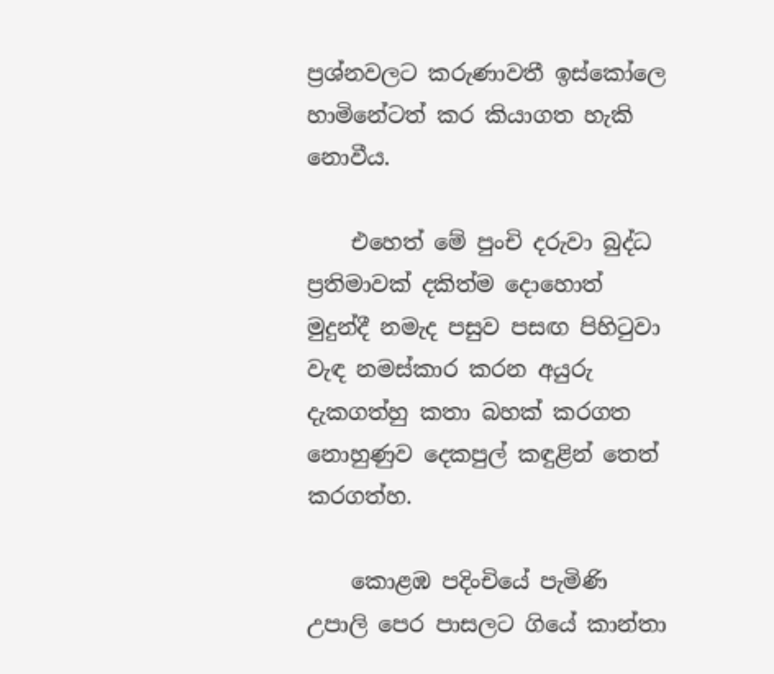ප්‍රශ්නවලට කරුණාවතී ඉස්කෝලෙ හාමිනේටත් කර කියාගත හැකි නොවීය.

    එහෙත් මේ පුංචි දරුවා බුද්ධ ප්‍රතිමාවක් දකිත්ම දොහොත් මුදුන්දී නමැද පසුව පසඟ පිහිටුවා වැඳ නමස්කාර කරන අයුරු දැකගත්හු කතා බහක් කරගත නොහුණුව දෙකපුල් කඳුළින් තෙත් කරගත්හ.

    කොළඹ පදිංචියේ පැමිණි උපාලි පෙර පාසලට ගියේ කාන්තා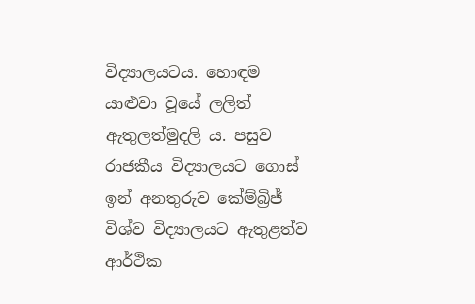විද්‍යාලයටය. හොඳම යාළුවා වූයේ ලලිත් ඇතුලත්මුදලි ය. පසුව රාජකීය විද්‍යාලයට ගොස් ඉන් අනතුරුව කේම්බ්‍රිජ් විශ්ව විද්‍යාලයට ඇතුළත්ව ආර්ථික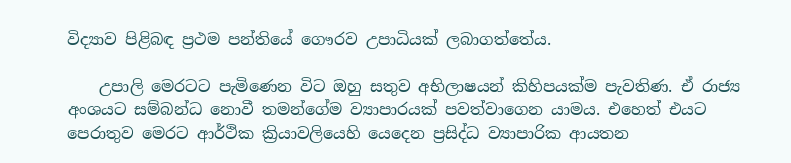විද්‍යාව පිළිබඳ ප්‍රථම පන්තියේ ගෞරව උපාධියක් ලබාගත්තේය.

    උපාලි මෙරටට පැමිණෙන විට ඔහු සතුව අභිලාෂයන් කිහිපයක්ම පැවතිණ. ඒ රාජ්‍ය අංශයට සම්බන්ධ නොවී තමන්ගේම ව්‍යාපාරයක් පවත්වාගෙන යාමය. එහෙත් එයට පෙරාතුව මෙරට ආර්ථික ක්‍රියාවලියෙහි යෙදෙන ප්‍රසිද්ධ ව්‍යාපාරික ආයතන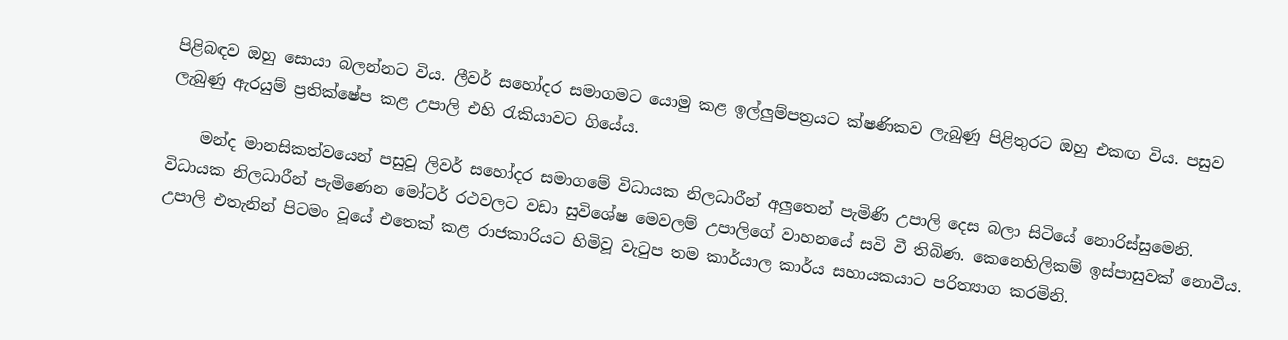පිළිබඳව ඔහු සොයා බලන්නට විය. ලීවර් සහෝදර සමාගමට යොමු කළ ඉල්ලුම්පත්‍රයට ක්ෂණිකව ලැබුණු පිළිතුරට ඔහු එකඟ විය. පසුව ලැබුණු ඇරයුම් ප්‍රතික්ෂේප කළ උපාලි එහි රැකියාවට ගියේය.

    මන්ද මානසිකත්වයෙන් පසුවූ ලිවර් සහෝදර සමාගමේ විධායක නිලධාරීන් අලුතෙන් පැමිණි උපාලි දෙස බලා සිටියේ නොරිස්සුමෙනි. විධායක නිලධාරීන් පැමිණෙන මෝටර් රථවලට වඩා සුවිශේෂ මෙවලම් උපාලිගේ වාහනයේ සවි වී තිබිණ. කෙනෙහිලිකම් ඉස්පාසුවක් නොවීය. උපාලි එතැනින් පිටමං වූයේ එතෙක් කළ රාජකාරියට හිමිවූ වැටුප තම කාර්යාල කාර්ය සහායකයාට පරිත්‍යාග කරමිනි.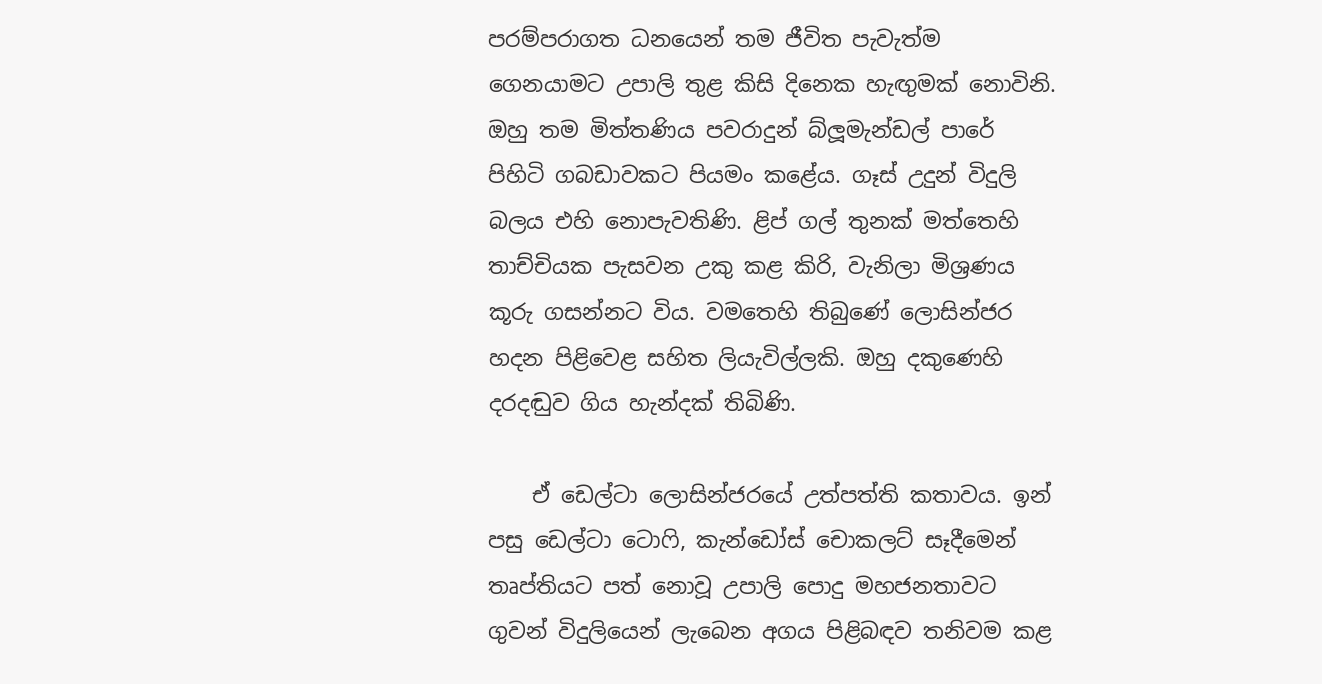පරම්පරාගත ධනයෙන් තම ජීවිත පැවැත්ම ගෙනයාමට උපාලි තුළ කිසි දිනෙක හැඟුමක් නොවිනි. ඔහු තම මිත්තණිය පවරාදුන් බ්ලූමැන්ඩල් පාරේ පිහිටි ගබඩාවකට පියමං කළේය. ගෑස් උදුන් විදුලි බලය එහි නොපැවතිණි. ළිප් ගල් තුනක් මත්තෙහි තාච්චියක පැසවන උකු කළ කිරි, වැනිලා මිශ්‍රණය කූරු ගසන්නට විය. වමතෙහි තිබුණේ ලොසින්ජර හදන පිළිවෙළ සහිත ලියැවිල්ලකි. ඔහු දකුණෙහි දරදඬුව ගිය හැන්දක් තිබිණි.

    ඒ ඩෙල්ටා ලොසින්ජරයේ උත්පත්ති කතාවය. ඉන් පසු ඩෙල්ටා ටොෆි, කැන්ඩෝස් චොකලට් සෑදීමෙන් තෘප්තියට පත් නොවූ උපාලි ‍පොදු මහජනතාවට ගුවන් විදුලියෙන් ලැබෙන අගය පිළිබඳව තනිවම කළ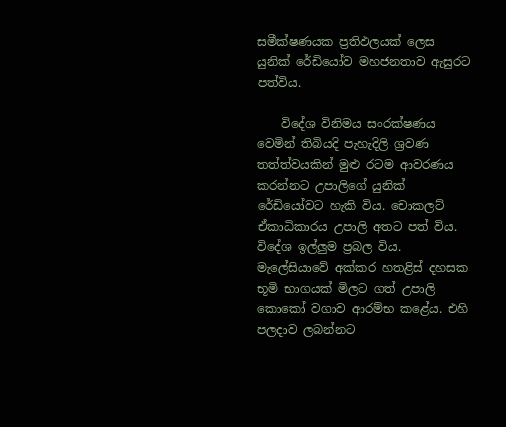සමීක්ෂණයක ප්‍රතිඵලයක් ලෙස යුනික් රේඩියෝව මහජනතාව ඇසුරට පත්විය.

    විදේශ විනිමය සංරක්ෂණය වෙමින් තිබියදි පැහැදිලි ශ්‍රවණ තත්ත්වයකින් මුළු රටම ආවරණය කරන්නට උපාලිගේ යුනික් රේඩියෝවට හැකි විය. චොකලට් ඒකාධිකාරය උපාලි අතට පත් විය. විදේශ ඉල්ලුම ප්‍රබල විය. මැ‍ලේසියාවේ අක්කර හතළිස් දහසක භූමි භාගයක් මිලට ගත් උපාලි කොකෝ වගාව ආරම්භ කළේය. එහි පලදාව ලබන්නට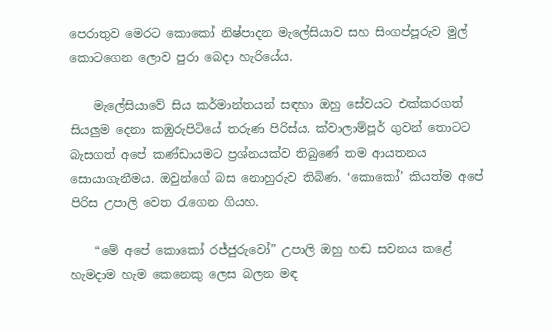පෙරාතුව මෙරට කොකෝ නිෂ්පාදන මැ‍ලේසියාව සහ සිංගප්පූරුව මුල් කොටගෙන ලොව පුරා බෙදා හැරියේය.

    මැ‍ලේසියාවේ සිය කර්මාන්තයන් සඳහා ඔහු සේවයට එක්කරගත් සියලුම දෙනා කඹුරුපිටියේ තරුණ පිරිස්ය. ක්වාලාම්පූර් ගුවන් තොටට බැසගත් අපේ කණ්ඩායමට ප්‍රශ්නයක්ව තිබුණේ තම ආයතනය සොයාගැනීමය. ඔවුන්ගේ බස නොහුරුව තිබිණ. ‘කොකෝ’ කියත්ම අපේ පිරිස උපාලි වෙත රැගෙන ගියහ.

    “මේ අපේ කොකෝ රජ්ජුරුවෝ” උපාලි ඔහු හඬ සවනය කළේ හැමදාම හැම කෙනෙකු ලෙස බලන මඳ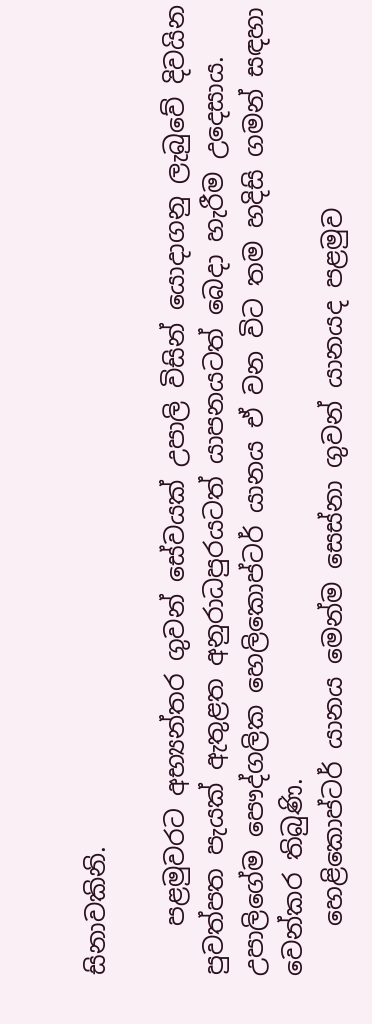සිනාවකිනි.

    පළමුවරට අභ්‍යන්තර ගුවන් සේවයක් උපාලි විසින් යොදාගනු ලැබුවේ දිවයින පුවත්පත පැයක් ඇතුළත අනුරාධපුරයටත් යාපනයටත් බෙදා හැරීම උදෙසාය. උපාලිගේම පෞද්ගලික හෙලිකොප්ටර් යානය ඒ වන විට තම හදිසි ගමන් සඳහා වෙන්කර තිබුණි.
    හෙළිකොප්ටර් යානය මෙන්ම සෙස්නා ගුවන් යානයද පළමුව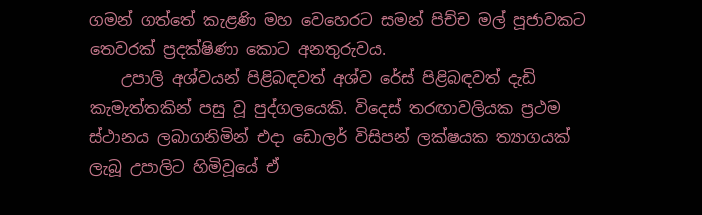ගමන් ගත්තේ කැළණි මහ වෙහෙරට සමන් පිච්ච මල් පූජාවකට තෙවරක් ප්‍රදක්ෂිණා කොට අනතුරුවය.
    උපාලි අශ්වයන් පිළිබඳවත් අශ්ව රේස් පිළිබඳවත් දැඩි කැමැත්තකින් පසු වූ පුද්ගලයෙකි. විදෙස් තරඟාවලියක ප්‍රථම ස්ථානය ලබාගනිමින් එදා ඩොලර් විසිපන් ලක්ෂයක ත්‍යාගයක් ලැබූ උපාලිට හිමිවූයේ ඒ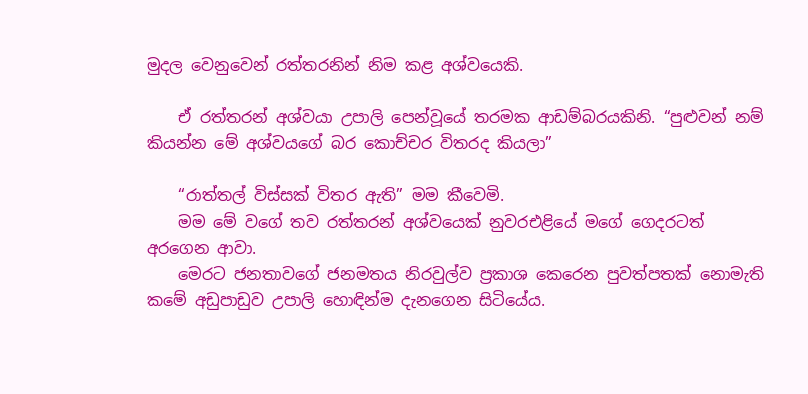මුදල වෙනුවෙන් රත්තරනින් නිම කළ අශ්වයෙකි.

    ඒ රත්තරන් අශ්වයා උපාලි පෙන්වූයේ තරමක ආඩම්බරයකිනි. “පුළුවන් නම් කියන්න මේ අශ්වයගේ බර කොච්චර විතරද කියලා”

    “රාත්තල් විස්සක් විතර ඇති” මම කීවෙමි.
    මම මේ වගේ තව රත්තරන් අශ්වයෙක් නුවරඑළියේ මගේ ගෙදරටත් අරගෙන ආවා.
    මෙරට ජනතාවගේ ජනමතය නිරවුල්ව ප්‍රකාශ කෙරෙන පුවත්පතක් නොමැති කමේ අඩුපාඩුව උපාලි හොඳින්ම දැනගෙන සිටියේය.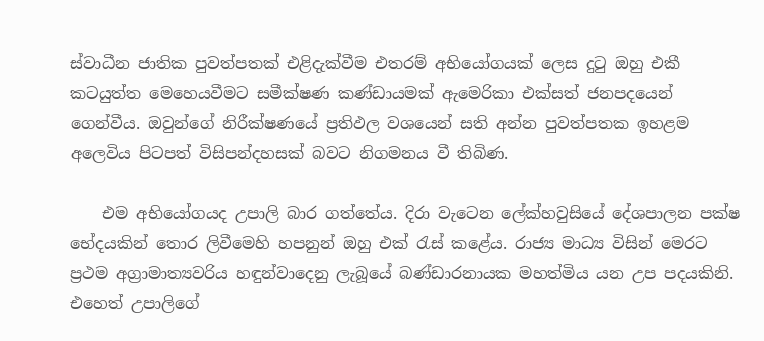ස්වාධීන ජාතික පුවත්පතක් එළිදැක්වීම එතරම් අභියෝගයක් ලෙස දුටු ඔහු එකී කටයුත්ත මෙහෙයවීමට සමීක්ෂණ කණ්ඩායමක් ඇමෙරිකා එක්සත් ජනපදයෙන් ගෙන්වීය. ඔවුන්ගේ නිරීක්ෂණයේ ප්‍රතිඵල වශයෙන් සති අන්න පුවත්පතක ඉහළම අලෙවිය පිටපත් විසිපන්දහසක් බවට නිගමනය වී තිබිණ.

    එම අභියෝගයද උපාලි බාර ගත්තේය. දිරා වැටෙන ‍ලේක්හවුසියේ දේශපාලන පක්ෂ භේදයකින් තොර ලිවීමෙහි හපනුන් ඔහු එක් රැස් කළේය. රාජ්‍ය මාධ්‍ය විසින් මෙරට ප්‍රථම අග්‍රාමාත්‍යවරිය හඳුන්වාදෙනු ලැබූයේ බණ්ඩාරනායක මහත්මිය යන උප පදයකිනි. එහෙත් උපාලිගේ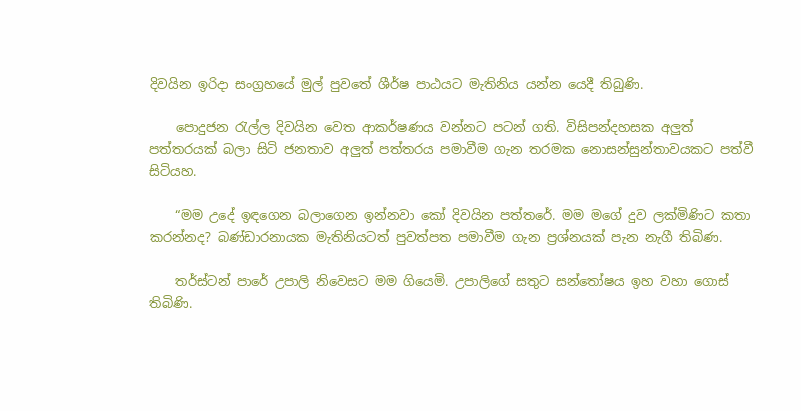දිවයින ඉරිදා සංග්‍රහයේ මුල් පුවතේ ශීර්ෂ පාඨයට මැතිනිය යන්න යෙදී තිබුණි.

    පොදුජන රැල්ල දිවයින වෙත ආකර්ෂණය වන්නට පටන් ගති. විසිපන්දහසක අලුත් පත්තරයක් බලා සිටි ජනතාව අලුත් පත්තරය පමාවීම ගැන තරමක නොසන්සුන්තාවයකට පත්වී සිටියහ.

    “මම උදේ ඉඳගෙන බලාගෙන ඉන්නවා කෝ දිවයින පත්තරේ. මම මගේ දුව ලක්මිණිට කතා කරන්නද? බණ්ඩාරනායක මැතිනියටත් පුවත්පත පමාවීම ගැන ප්‍රශ්නයක් පැන නැගී තිබිණ.

    තර්ස්ටන් පාරේ උපාලි නිවෙසට මම ගියෙමි. උපාලිගේ සතුට සන්තෝෂය ඉහ වහා ගොස් තිබිණි.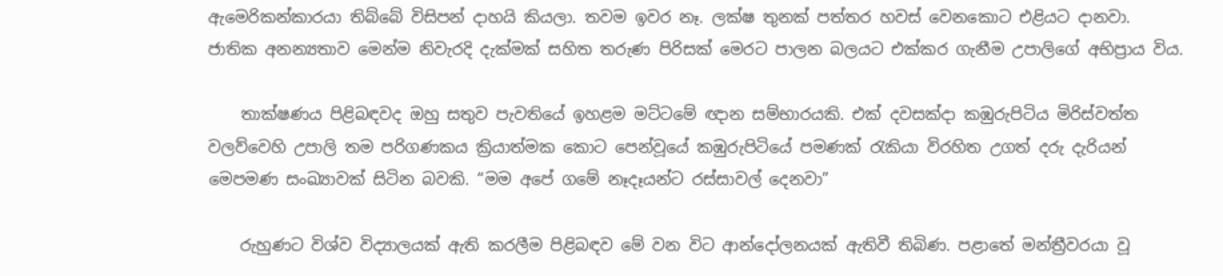ඇමෙරිකන්කාරයා තිබ්බේ විසිපන් දාහයි කියලා. තවම ඉවර නෑ. ලක්ෂ තුනක් පත්තර හවස් වෙනකොට එළියට දානවා. ජාතික අනන්‍යතාව මෙන්ම නිවැරදි දැක්මක් සහිත තරුණ පිරිසක් මෙරට පාලන බලයට එක්කර ගැනීම උපාලිගේ අභිප්‍රාය විය.

    තාක්ෂණය පිළිබඳවද ඔහු සතුව පැවතියේ ඉහළම මට්ටමේ ඥාන සම්භාරයකි. එක් දවසක්දා කඹුරුපිටිය මිරිස්වත්ත වලව්වෙහි උපාලි තම පරිගණකය ක්‍රියාත්මක කොට පෙන්වූයේ කඹුරුපිටියේ පමණක් රැකියා විරහිත උගත් දරු දැරියන් මෙපමණ සංඛ්‍යාවක් සිටින බවකි. “මම අපේ ගමේ නෑදෑයන්ට රස්සාවල් දෙනවා”

    රුහුණට විශ්ව විද්‍යාලයක් ඇති කරලීම පිළිබඳව මේ වන විට ආන්දෝලනයක් ඇතිවී තිබිණ. පළාතේ මන්ත්‍රීවරයා වූ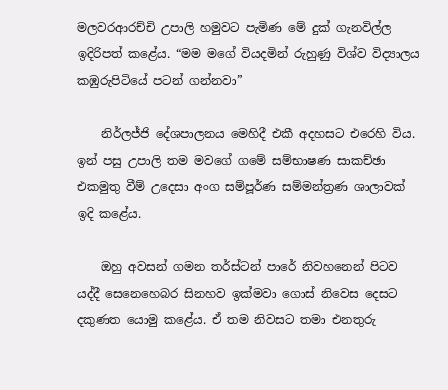මලවරආරච්චි උපාලි හමුවට පැමිණ මේ දුක් ගැනවිල්ල ඉදිරිපත් කළේය. “මම මගේ වියදමින් රුහුණු විශ්ව විද්‍යාලය කඹුරුපිටියේ පටන් ගන්නවා”

    නිර්ලජ්ජි දේශපාලනය මෙහිදී එකී අදහසට එරෙහි විය. ඉන් පසු උපාලි තම මවගේ ගමේ සම්භාෂණ සාකච්ඡා එකමුතු වීම් උදෙසා අංග සම්පූර්ණ සම්මන්ත්‍රණ ශාලාවක් ඉදි කළේය.

    ඔහු අවසන් ගමන තර්ස්ටන් පාරේ නිවහනෙන් පිටව යද්දී සෙනෙහෙබර සිනහව ඉක්මවා ගොස් නිවෙස දෙසට දකුණත යොමු කළේය. ඒ තම නිවසට තමා එනතුරු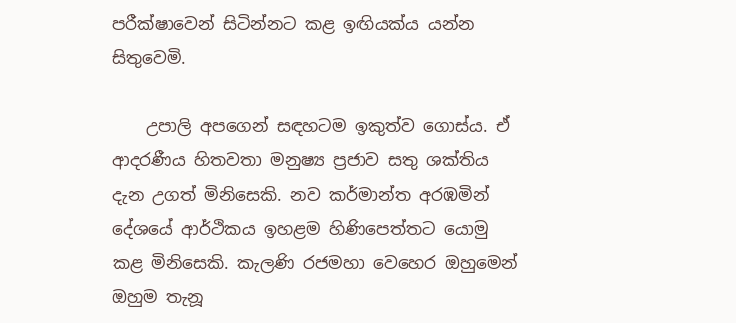පරීක්ෂාවෙන් සිටින්නට කළ ඉඟියක්ය යන්න සිතුවෙමි.

    උපාලි අපගෙන් සඳහටම ඉකුත්ව ගොස්ය. ඒ ආදරණීය හිතවතා මනුෂ්‍ය ප්‍රජාව සතු ශක්තිය දැන උගත් මිනිසෙකි. නව කර්මාන්ත අරඹමින් දේශයේ ආර්ථිකය ඉහළම හිණිපෙත්තට යොමු කළ මිනිසෙකි. කැලණි රජමහා වෙහෙර ඔහුමෙන් ඔහුම තැනූ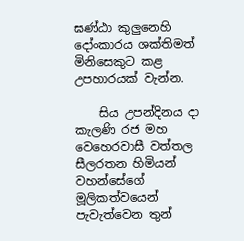ඝණ්ඨා කුලුනෙහි දෝංකාරය ශක්තිමත් මිනිසෙකුට කළ උපහාරයක් වැන්න.

    සිය උපන්දිනය දා කැලණි රජ මහ වෙහෙරවාසී වත්තල සීලරතන හිමියන් වහන්සේගේ මූලිකත්වයෙන් පැවැත්වෙන තුන්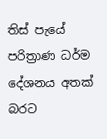තිස් පැයේ පරිත්‍රාණ ධර්ම දේශනය අතක් බරට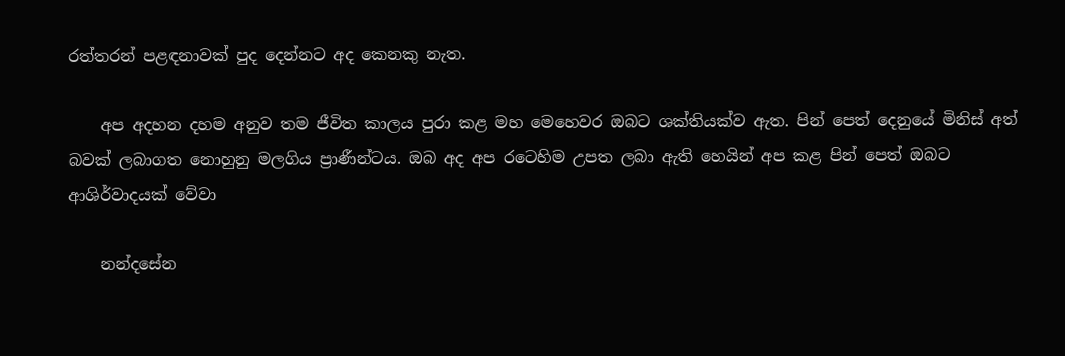රත්තරන් පළඳනාවක් පුද දෙන්නට අද කෙනකු නැත.

    අප අදහන දහම අනුව තම ජීවිත කාලය පුරා කළ මහ මෙහෙවර ඔබට ශක්තියක්ව ඇත. පින් පෙත් දෙනුයේ මිනිස් අත් බවක් ලබාගත නොහුනු මලගිය ප්‍රාණීන්ටය. ඔබ අද අප රටෙහිම උපත ලබා ඇති හෙයින් අප කළ පින් පෙත් ඔබට ආශිර්වාදයක් වේවා

    නන්දසේන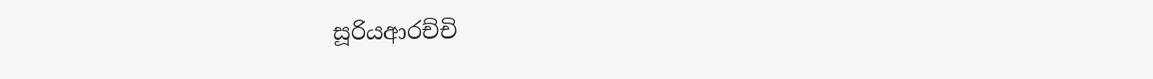සූරියආරච්චි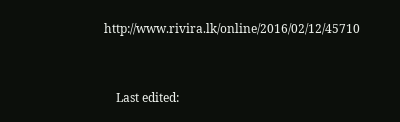http://www.rivira.lk/online/2016/02/12/45710



    Last edited: